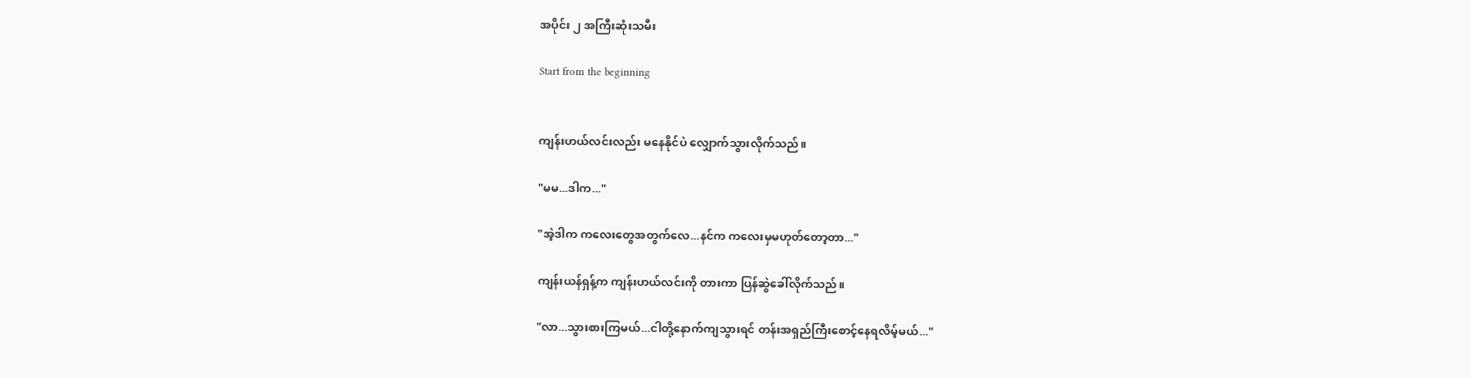အပိုင်း ၂ အကြီးဆုံးသမီး

Start from the beginning


ကျန်းဟယ်လင်းလည်း မနေနိုင်ပဲ လျှောက်သွားလိုက်သည်။

"မမ‌...ဒါက..."

"အဲ့ဒါက ကလေးတွေအတွက်လေ...နင်က ကလေးမှမဟုတ်တော့တာ..."

ကျန်းယန်ရှန့်က ကျန်းဟယ်လင်းကို တားကာ ပြန်ဆွဲခေါ်လိုက်သည်။

"လာ...သွားစားကြမယ်...ငါတို့နောက်ကျသွားရင် တန်းအရှည်ကြီးစောင့်နေရလိမ့်မယ်..."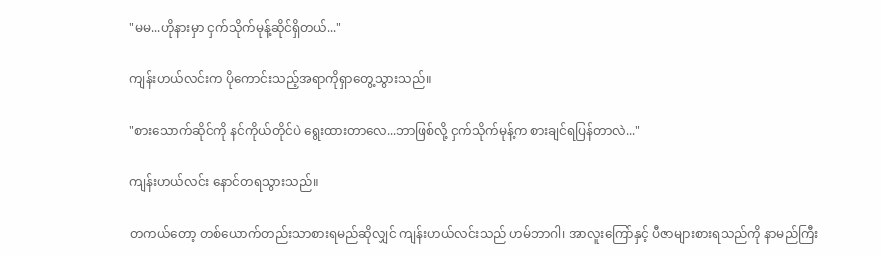"မမ...ဟိုနားမှာ ငှက်သိုက်မုန့်ဆိုင်ရှိတယ်..."

ကျန်းဟယ်လင်းက ပိုကောင်းသည့်အရာကိုရှာတွေ့သွားသည်။

"စားသောက်ဆိုင်ကို နင်ကိုယ်တိုင်ပဲ ရွေးထားတာလေ...ဘာဖြစ်လို့ ငှက်သိုက်မုန့်က စားချင်ရပြန်တာလဲ..."

ကျန်းဟယ်လင်း နောင်တရသွားသည်။

တကယ်တော့ တစ်ယောက်တည်းသာစားရမည်ဆိုလျှင် ကျန်းဟယ်လင်းသည် ဟမ်ဘာဂါ၊ အာလူးကြော်နှင့် ပီဇာများစားရသည်ကို နာမည်ကြီး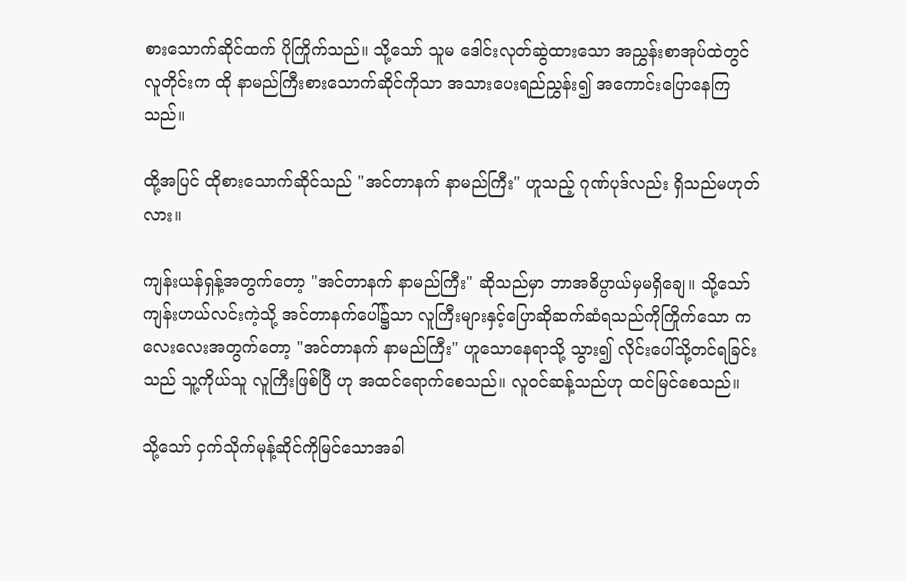စားသောက်ဆိုင်ထက် ပိုကြိုက်သည်။ သို့သော် သူမ ဒေါင်းလုတ်ဆွဲထားသော အညွှန်းစာအုပ်ထဲတွင် လူတိုင်းက ထို နာမည်ကြီးစားသောက်ဆိုင်ကိုသာ အသားပေးရည်ညွှန်း၍ အကောင်းပြောနေကြသည်။

ထို့အပြင် ထိုစားသောက်ဆိုင်သည် "အင်တာနက် နာမည်ကြီး" ဟူသည့် ဂုဏ်ပုဒ်လည်း ရှိသည်မဟုတ်လား။

ကျန်းယန်ရှန့်အတွက်တော့ "အင်တာနက် နာမည်ကြီး" ဆိုသည်မှာ ဘာအဓိပ္ပာယ်မှမရှိချေ။ သို့သော် ကျန်းဟယ်လင်းကဲ့သို့ အင်တာနက်ပေါ်၌သာ လူကြီးများနှင့်ပြောဆိုဆက်ဆံရသည်ကိုကြိုက်သော ကလေးလေးအတွက်တော့ "အင်တာနက် နာမည်ကြီး" ဟူသောနေရာသို့ သွား၍ လိုင်းပေါ်သို့တင်ရခြင်းသည် သူ့ကိုယ်သူ လူကြီးဖြစ်ပြီ ဟု အထင်ရောက်စေသည်။ လူဝင်ဆန့်သည်ဟု ထင်မြင်စေသည်။

သို့သော် ငှက်သိုက်မုန့်ဆိုင်ကိုမြင်သောအခါ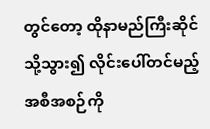တွင်တော့ ထိုနာမည်ကြီးဆိုင်သို့သွား၍ လိုင်းပေါ်တင်မည့်အစီအစဉ်ကို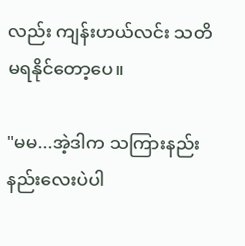လည်း ကျန်းဟယ်လင်း သတိမရနိုင်တော့ပေ။

"မမ...အဲ့ဒါက သကြားနည်းနည်းလေးပဲပါ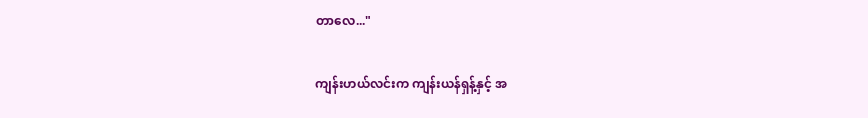တာလေ..."

ကျန်းဟယ်လင်းက ကျန်းယန်ရှန့်နှင့် အ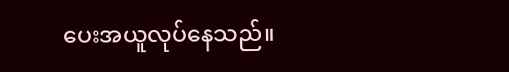ပေးအယူလုပ်နေသည်။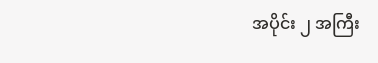အပိုင်း ၂ အကြီး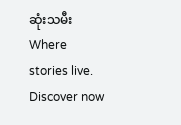ဆုံးသမီးWhere stories live. Discover now